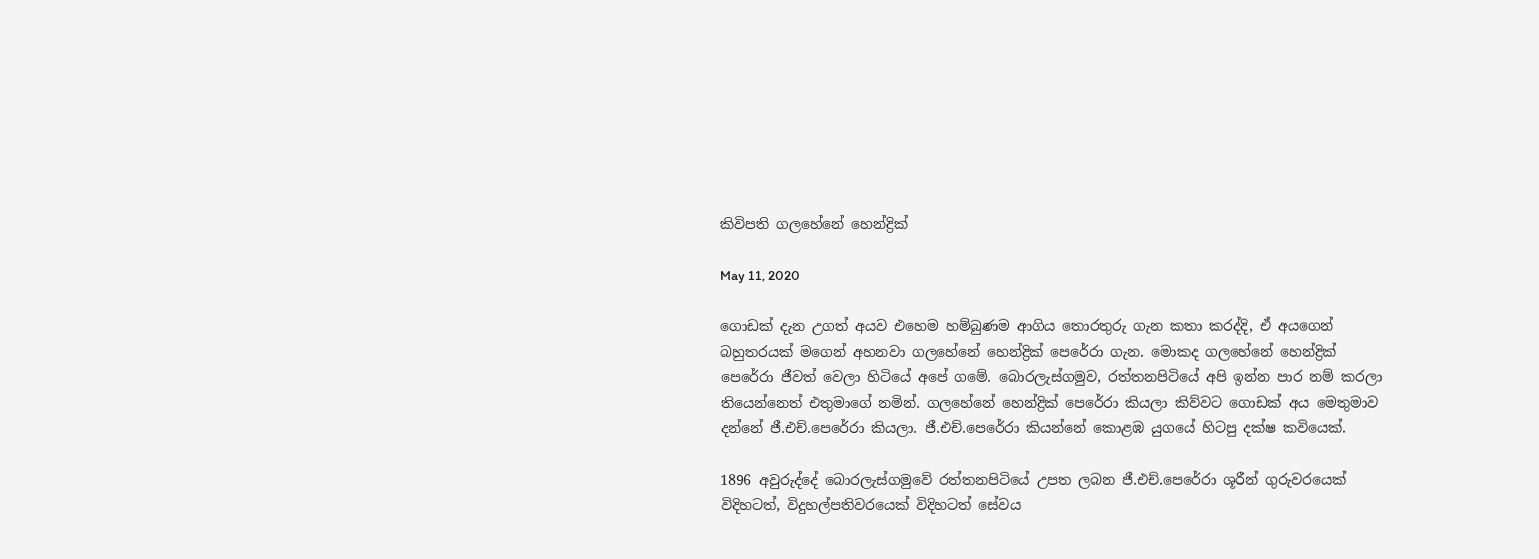කිවිපති ගලහේනේ හෙන්ද්‍රික්

May 11, 2020

ගොඩක් දැන උගත් අයව එහෙම හම්බුණම ආගිය තොරතුරු ගැන කතා කරද්දි, ඒ අයගෙන් බහුතරයක් මගෙන් අහනවා ගලහේනේ හෙන්ද්‍රික් පෙරේරා ගැන. මොකද ගලහේනේ හෙන්ද්‍රික් පෙරේරා ජීවත් වෙලා හිටියේ අපේ ගමේ. බොරලැස්ගමුව, රත්තනපිටියේ අපි ඉන්න පාර නම් කරලා තියෙන්නෙත් එතුමාගේ නමින්. ගලහේනේ හෙන්ද්‍රික් පෙරේරා කියලා කිව්වට ගොඩක් අය මෙතුමාව දන්නේ ජී.එච්.පෙරේරා කියලා. ජී.එච්.පෙරේරා කියන්නේ කොළඹ යුගයේ හිටපු දක්ෂ කවියෙක්.

1896 අවුරුද්දේ බොරලැස්ගමුවේ රත්තනපිටියේ උපත ලබන ජී.එච්.පෙරේරා ශූරීන් ගුරුවරයෙක් විදිහටත්, විදුහල්පතිවරයෙක් විදිහටත් සේවය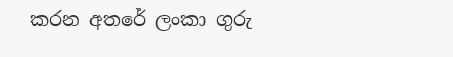කරන අතරේ ලංකා ගුරු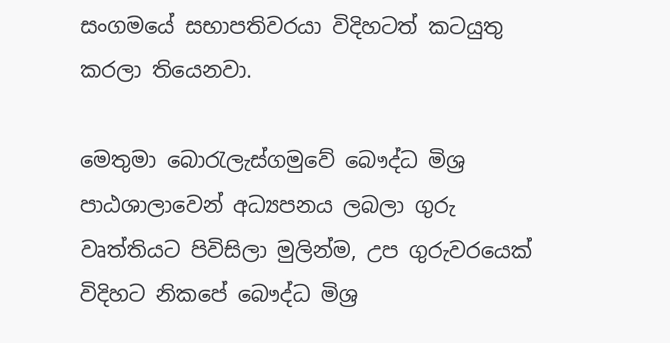සංගමයේ සභාපතිවරයා විදිහටත් කටයුතු කරලා තියෙනවා.

මෙතුමා බොරැලැස්ගමුවේ බෞද්ධ මිශ්‍ර පාඨශාලාවෙන් අධ්‍යපනය ලබලා ගුරු වෘත්තියට පිවිසිලා මුලින්ම, උප ගුරුවරයෙක් විදිහට නිකපේ බෞද්ධ මිශ්‍ර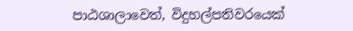පාඨශාලාවෙත්, විදුහල්පතිවරයෙක්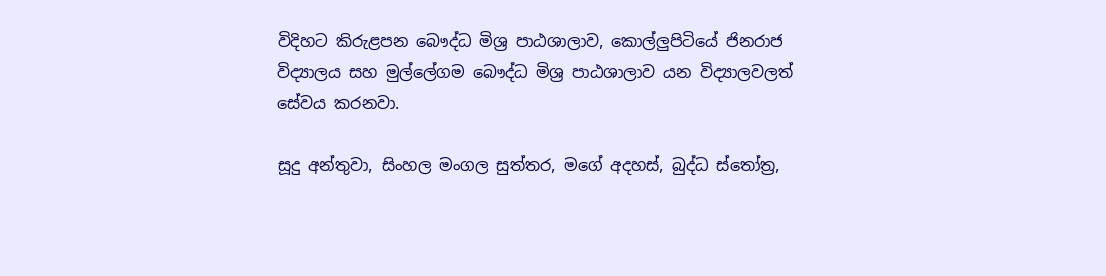විදිහට කිරුළපන බෞද්ධ මිශ්‍ර පාඨශාලාව, කොල්ලුපිටියේ ජිනරාජ විද්‍යාලය සහ මුල්ලේගම බෞද්ධ මිශ්‍ර පාඨශාලාව යන විද්‍යාලවලත් සේවය කරනවා.

සූදු අන්තුවා, සිංහල මංගල සුත්තර, මගේ අදහස්, බුද්ධ ස්තෝත්‍ර,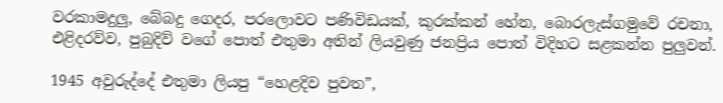වරකාමදුලු, බේබදු ගෙදර, පරලොවට පණිවිඩයක්, කුරක්කන් හේන, බොරලැස්ගමුවේ රචනා, එළිදරව්ව, පුබුදිව් වගේ පොත් එතුමා අතින් ලියවුණු ජනප්‍රිය පොත් විදිහට සළකන්න පුලුවන්.

1945 අවුරුද්දේ එතුමා ලියපු “හෙළදිව පුවත”,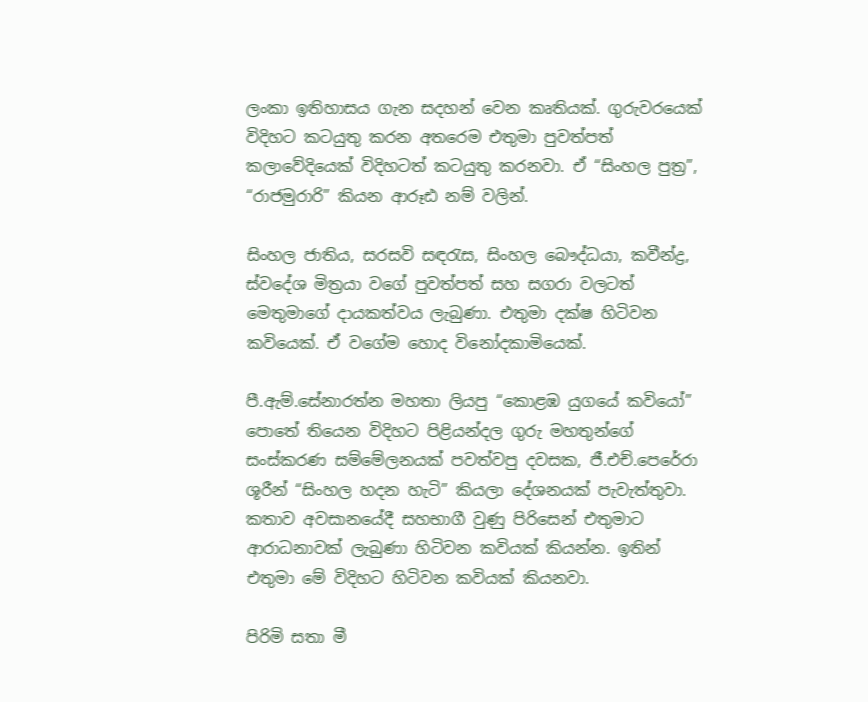ලංකා ඉතිහාසය ගැන සදහන් වෙන කෘතියක්. ගුරුවරයෙක් විදිහට කටයුතු කරන අතරෙම එතුමා පුවත්පත් කලාවේදියෙක් විදිහටත් කටයුතු කරනවා. ඒ “සිංහල පුත්‍ර”, “රාජමුරාරි” කියන ආරූඪ නම් වලින්.

සිංහල ජාතිය, සරසවි සඳරැස, සිංහල බෞද්ධයා, කවීන්ද්‍ර, ස්වදේශ මිත්‍රයා වගේ පුවත්පත් සහ සගරා වලටත් මෙතුමාගේ දායකත්වය ලැබුණා. එතුමා දක්ෂ හිටිවන කවියෙක්. ඒ වගේම හොද විනෝදකාමියෙක්.

පී.ඇම්.සේනාරත්න මහතා ලියපු “කොළඹ යුගයේ කවියෝ” පොතේ තියෙන විදිහට පිළියන්දල ගුරු මහතුන්ගේ සංස්කරණ සම්මේලනයක් පවත්වපු දවසක, ජී.එච්.පෙරේරා ශූරීන් “සිංහල හදන හැටි” කියලා දේශනයක් පැවැත්තුවා. කතාව අවසානයේදී සහභාගී වුණු පිරිසෙන් එතුමාට ආරාධනාවක් ලැබුණා හිටිවන කවියක් කියන්න. ඉතින් එතුමා මේ විදිහට හිටිවන කවියක් කියනවා.

පිරිමි සතා මී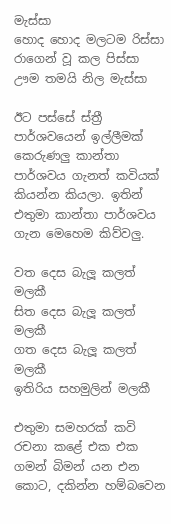මැස්සා
හොද හොද මලටම රිස්සා
රාගෙන් වූ කල පිස්සා
ඌම තමයි නිල මැස්සා

ඊට පස්සේ ස්ත්‍රී පාර්ශවයෙන් ඉල්ලීමක් කෙරුණලු කාන්තා පාර්ශවය ගැනත් කවියක් කියන්න කියලා. ඉතින් එතුමා කාන්තා පාර්ශවය ගැන මෙහෙම කිව්වලු.

වත දෙස බැලූ කලත් මලකී
සිත දෙස බැලූ කලත් මලකී
ගත දෙස බැලූ කලත් මලකී
ඉතිරිය සහමුලින් මලකී

එතුමා සමහරක් කවි රචනා කළේ එක එක ගමන් බිමන් යන එන කොට, දකින්න හම්බවෙන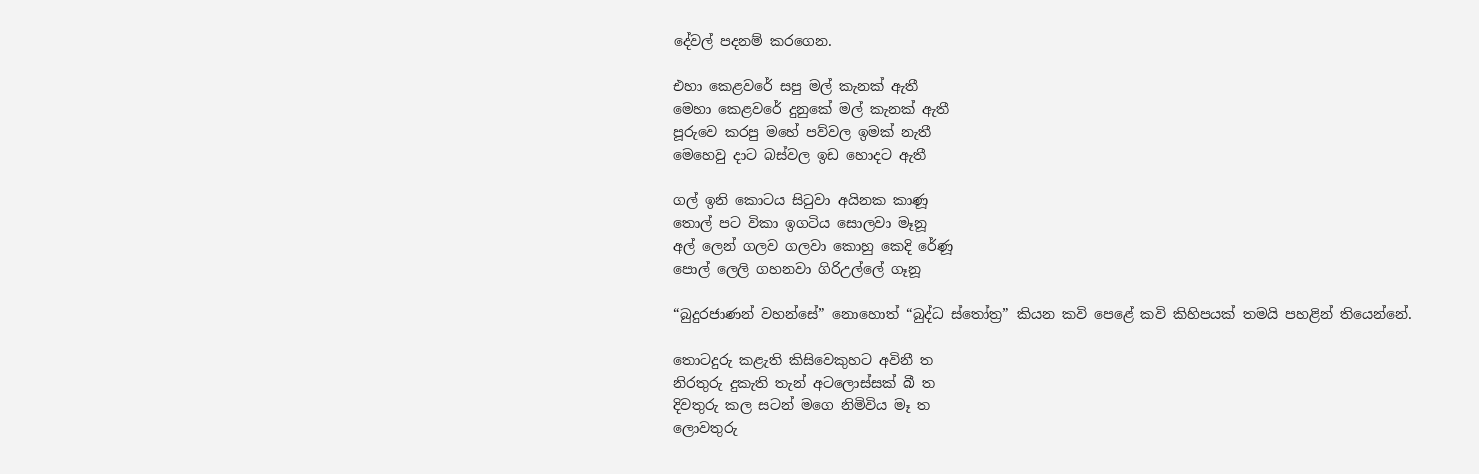දේවල් පදනම් කරගෙන.

එහා කෙළවරේ සපු මල් කැනක් ඇතී
මෙහා කෙළවරේ දුනුකේ මල් කැනක් ඇතී
පූරුවෙ කරපු මහේ පව්වල ඉමක් නැතී
මෙහෙවු දාට බස්වල ඉඩ හොදට ඇතී

ගල් ඉනි කොටය සිටුවා අයිනක කාණූ
තොල් පට විකා ඉගටිය සොලවා මෑනූ
අල් ලෙන් ගලව ගලවා කොහු කෙදි රේණූ
පොල් ලෙලි ගහනවා ගිරිඋල්ලේ ගෑනූ

“බුදුරජාණන් වහන්සේ” නොහොත් “බුද්ධ ස්තෝත්‍ර” කියන කවි පෙළේ කවි කිහිපයක් තමයි පහළින් තියෙන්නේ.

තොටදුරු කළැති කිසිවෙකුහට අවිනී ත
නිරතුරු දුකැති තැන් අටලොස්සක් බී ත
දිවතුරු කල සටන් මගෙ නිමිවිය මෑ ත
ලොවතුරු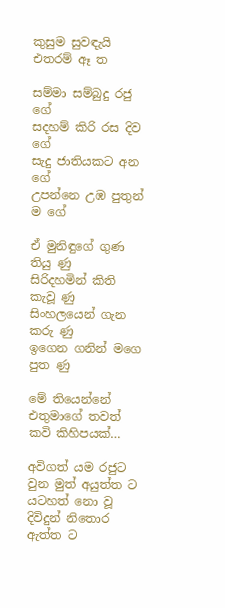කුසුම සුවඳැයි එතරම් ඈ ත

සම්මා සම්බුදු රජු ගේ
සදහම් කිරි රස දිව ගේ
සැදු ජාතියකට අන ගේ
උපන්නෙ උඹ පුතුන් ම ගේ

ඒ මුනිඳුගේ ගුණ තියු ණු
සිරිදහමින් කිති කැවූ ණු
සිංහලයෙන් ගැන කරු ණු
ඉගෙන ගනින් මගෙ පුත ණු

මේ තියෙන්නේ එතුමාගේ තවත් කවි කිහිපයක්…

අවිගත් යම රජුට වුන මුත් අයුත්ත ට
යටහත් නො වූ දිවිදුන් නිතොර ඇත්ත ට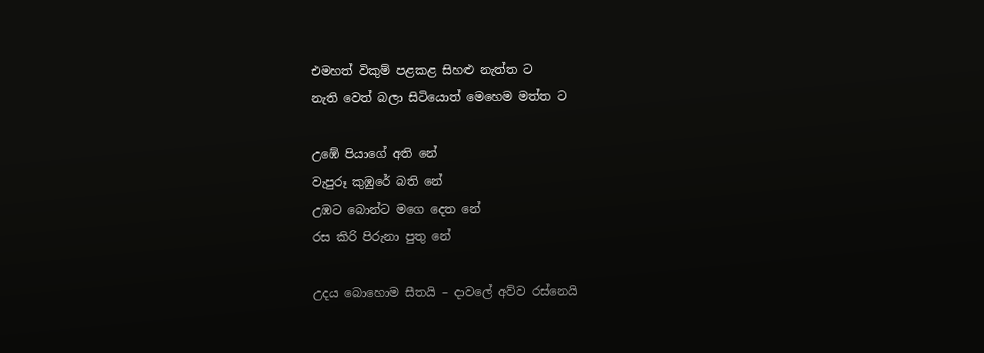එමහත් විකුම් පළකළ සිහළු නැත්ත ට
නැති වෙත් බලා සිටියොත් මෙහෙම මත්ත ට

උඹේ පියාගේ අති නේ
වැපුරූ කුඹුරේ බති නේ
උඹට බොන්ට මගෙ දෙත නේ
රස කිරි පිරුනා පුතු නේ

උදය බොහොම සීතයි – දාවලේ අව්ව රස්නෙයි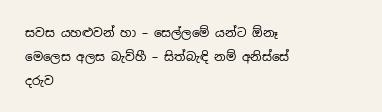සවස යහළුවන් හා – සෙල්ලමේ යන්ට ඕනෑ
මෙලෙස අලස බැව්හී – සිත්බැඳි නම් අනිස්සේ දරුව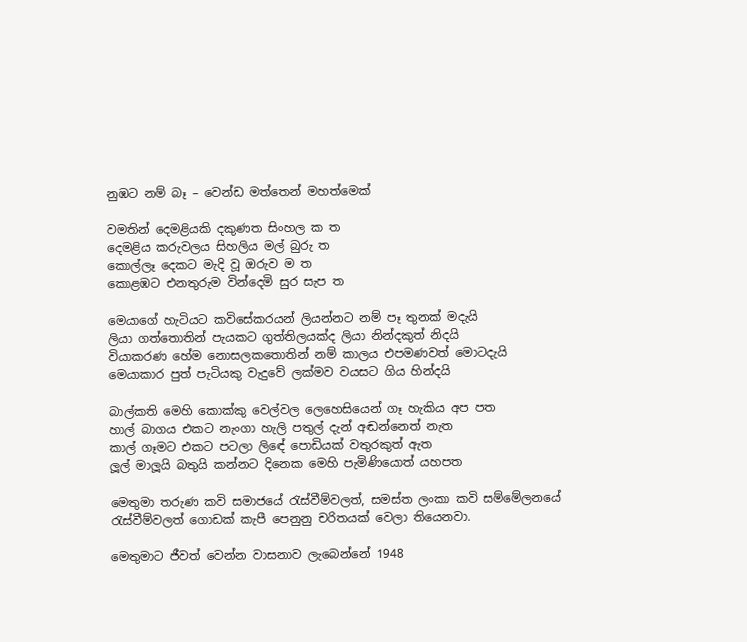නුඹට නම් බෑ – වෙන්ඩ මත්තෙන් මහත්මෙක්

වමතින් දෙමළියකි දකුණත සිංහල ක ත
දෙමළිය කරුවලය සිහලිය මල් බුරු ත
කොල්ලෑ දෙකට මැදි වූ ඔරුව ම ත
කොළඹට එනතුරුම වින්දෙමි සුර සැප ත

මෙයාගේ හැටියට කවිසේකරයන් ලියන්නට නම් පෑ තුනක් මදැයි
ලියා ගත්තොතින් පැයකට ගුත්තිලයක්ද ලියා නින්දකුත් නිදයි
වියාකරණ හේම නොසලකතොතින් නම් කාලය එපමණවත් මොටදැයි
මෙයාකාර පුත් පැටියකු වැදුවේ ලක්මව වයසට ගිය හින්දයි

බාල්කති මෙහි කොක්කු වෙල්වල ලෙහෙසියෙන් ගෑ හැකිය අප පත
හාල් බාගය එකට නැංගා හැලි පතුල් දැන් අඬන්නෙත් නැත
කාල් ගෑමට එකට පටලා ලිඳේ පොඩියක් වතුරකුත් ඇත
ලූල් මාලූයි බතුයි කන්නට දිනෙක මෙහි පැමිණියොත් යහපත

මෙතුමා තරුණ කවි සමාජයේ රැස්වීම්වලත්, සමස්ත ලංකා කවි සම්මේලනයේ රැස්වීම්වලත් ගොඩක් කැපී පෙනුනු චරිතයක් වෙලා තියෙනවා.

මෙතුමාට ජීවත් වෙන්න වාසනාව ලැබෙන්නේ 1948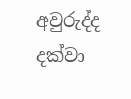අවුරුද්ද දක්වා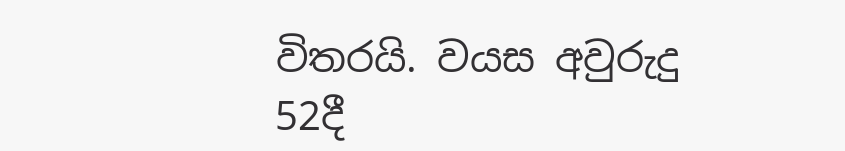විතරයි. වයස අවුරුදු 52දී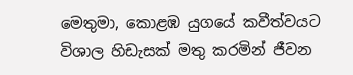මෙතුමා, කොළඹ යුගයේ කවීත්වයට විශාල හිඩැසක් මතු කරමින් ජීවන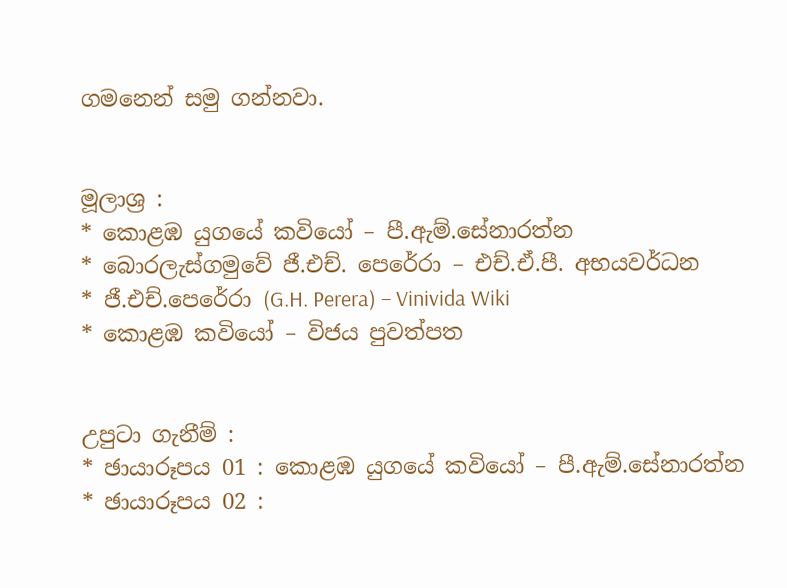ගමනෙන් සමු ගන්නවා.


මූලාශ්‍ර :
* කොළඹ යුගයේ කවියෝ – පී.ඇම්.සේනාරත්න
* බොරලැස්ගමුවේ ජී.එච්. පෙරේරා – එච්.ඒ.පී. අභයවර්ධන
* ජී.එච්.පෙරේරා (G.H. Perera) – Vinivida Wiki
* කොළඹ කවියෝ – විජය පුවත්පත


උපුටා ගැනීම් :
* ඡායාරූපය 01 : කොළඹ යුගයේ කවියෝ – පී.ඇම්.සේනාරත්න
* ඡායාරූපය 02 :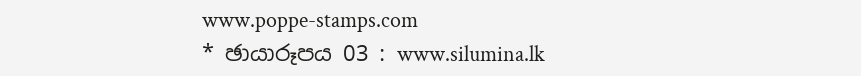www.poppe-stamps.com
* ඡායාරූපය 03 : www.silumina.lk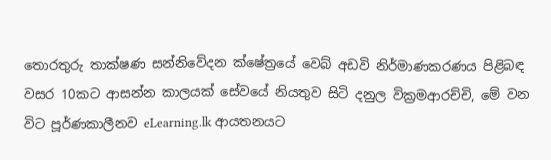තොරතුරු තාක්ෂණ සන්නිවේදන ක්ෂේත්‍රයේ වෙබ් අඩවි නිර්මාණකරණය පිළිබඳ වසර 10කට ආසන්න කාලයක් සේවයේ නියතුව සිටි දනුල වික්‍රමආරච්චි, මේ වන විට පූර්ණකාලීනව eLearning.lk ආයතනයට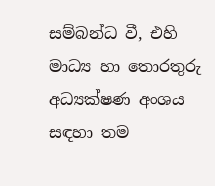සම්බන්ධ වී, එහි මාධ්‍ය හා තොරතුරු අධ්‍යක්ෂණ අංශය සඳහා තම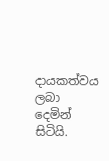දායකත්වය ලබා දෙමින් සිටියි.